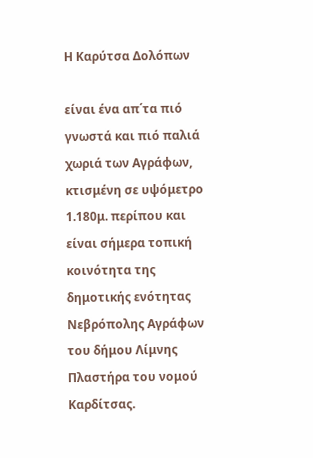Η Καρύτσα Δολόπων

είναι ένα απ΄τα πιό γνωστά και πιό παλιά χωριά των Αγράφων, κτισμένη σε υψόμετρο 1.180μ. περίπου και είναι σήμερα τοπική κοινότητα της δημοτικής ενότητας Νεβρόπολης Αγράφων του δήμου Λίμνης Πλαστήρα του νομού Καρδίτσας.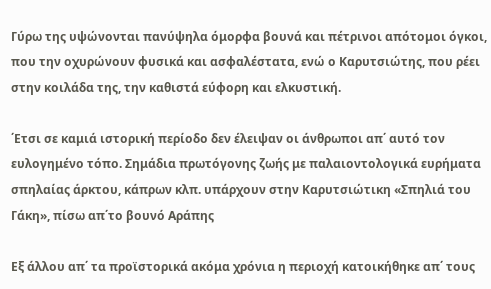Γύρω της υψώνονται πανύψηλα όμορφα βουνά και πέτρινοι απότομοι όγκοι, που την οχυρώνουν φυσικά και ασφαλέστατα, ενώ ο Καρυτσιώτης, που ρέει στην κοιλάδα της, την καθιστά εύφορη και ελκυστική.

΄Ετσι σε καμιά ιστορική περίοδο δεν έλειψαν οι άνθρωποι απ΄ αυτό τον ευλογημένο τόπο. Σημάδια πρωτόγονης ζωής με παλαιοντολογικά ευρήματα σπηλαίας άρκτου, κάπρων κλπ. υπάρχουν στην Καρυτσιώτικη «Σπηλιά του Γάκη», πίσω απ΄το βουνό Αράπης

Εξ άλλου απ΄ τα προϊστορικά ακόμα χρόνια η περιοχή κατοικήθηκε απ΄ τους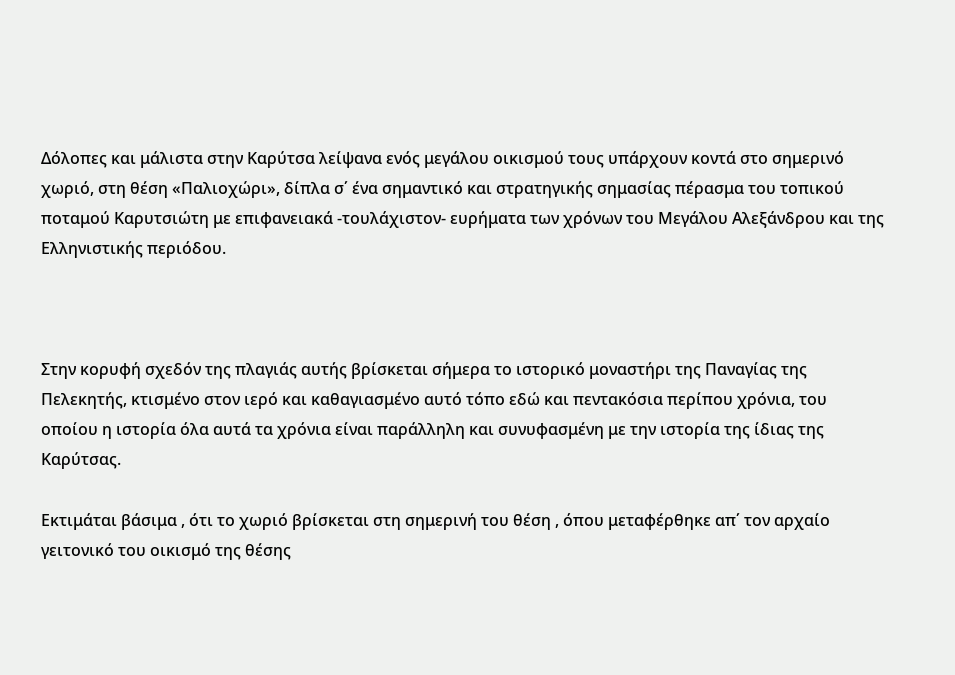Δόλοπες και μάλιστα στην Καρύτσα λείψανα ενός μεγάλου οικισμού τους υπάρχουν κοντά στο σημερινό χωριό, στη θέση «Παλιοχώρι», δίπλα σ΄ ένα σημαντικό και στρατηγικής σημασίας πέρασμα του τοπικού ποταμού Καρυτσιώτη με επιφανειακά -τουλάχιστον- ευρήματα των χρόνων του Μεγάλου Αλεξάνδρου και της Ελληνιστικής περιόδου.



Στην κορυφή σχεδόν της πλαγιάς αυτής βρίσκεται σήμερα το ιστορικό μοναστήρι της Παναγίας της Πελεκητής, κτισμένο στον ιερό και καθαγιασμένο αυτό τόπο εδώ και πεντακόσια περίπου χρόνια, του οποίου η ιστορία όλα αυτά τα χρόνια είναι παράλληλη και συνυφασμένη με την ιστορία της ίδιας της Καρύτσας.

Εκτιμάται βάσιμα , ότι το χωριό βρίσκεται στη σημερινή του θέση , όπου μεταφέρθηκε απ΄ τον αρχαίο γειτονικό του οικισμό της θέσης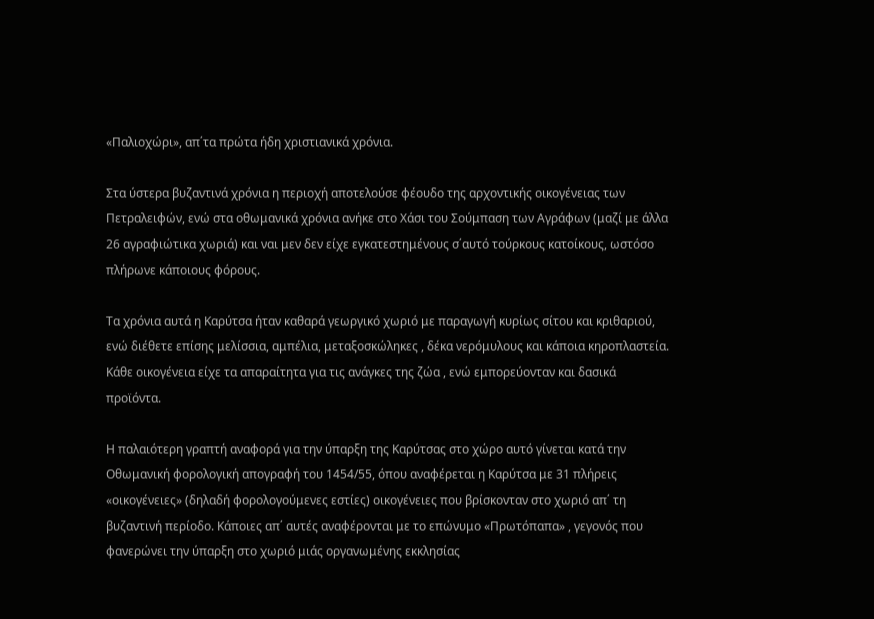«Παλιοχώρι», απ΄τα πρώτα ήδη χριστιανικά χρόνια.

Στα ύστερα βυζαντινά χρόνια η περιοχή αποτελούσε φέουδο της αρχοντικής οικογένειας των Πετραλειφών, ενώ στα οθωμανικά χρόνια ανήκε στο Χάσι του Σούμπαση των Αγράφων (μαζί με άλλα 26 αγραφιώτικα χωριά) και ναι μεν δεν είχε εγκατεστημένους σ΄αυτό τούρκους κατοίκους, ωστόσο πλήρωνε κάποιους φόρους.

Τα χρόνια αυτά η Καρύτσα ήταν καθαρά γεωργικό χωριό με παραγωγή κυρίως σίτου και κριθαριού, ενώ διέθετε επίσης μελίσσια, αμπέλια, μεταξοσκώληκες , δέκα νερόμυλους και κάποια κηροπλαστεία. Κάθε οικογένεια είχε τα απαραίτητα για τις ανάγκες της ζώα , ενώ εμπορεύονταν και δασικά προϊόντα.

Η παλαιότερη γραπτή αναφορά για την ύπαρξη της Καρύτσας στο χώρο αυτό γίνεται κατά την Οθωμανική φορολογική απογραφή του 1454/55, όπου αναφέρεται η Καρύτσα με 31 πλήρεις «οικογένειες» (δηλαδή φορολογούμενες εστίες) οικογένειες που βρίσκονταν στο χωριό απ΄ τη βυζαντινή περίοδο. Κάποιες απ΄ αυτές αναφέρονται με το επώνυμο «Πρωτόπαπα» , γεγονός που φανερώνει την ύπαρξη στο χωριό μιάς οργανωμένης εκκλησίας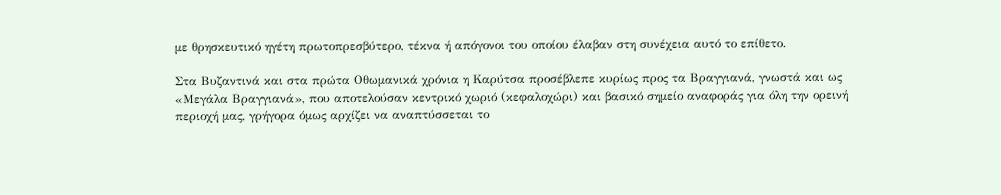με θρησκευτικό ηγέτη πρωτοπρεσβύτερο, τέκνα ή απόγονοι του οποίου έλαβαν στη συνέχεια αυτό το επίθετο.

Στα Βυζαντινά και στα πρώτα Οθωμανικά χρόνια η Καρύτσα προσέβλεπε κυρίως προς τα Βραγγιανά, γνωστά και ως «Μεγάλα Βραγγιανά», που αποτελούσαν κεντρικό χωριό (κεφαλοχώρι) και βασικό σημείο αναφοράς για όλη την ορεινή περιοχή μας, γρήγορα όμως αρχίζει να αναπτύσσεται το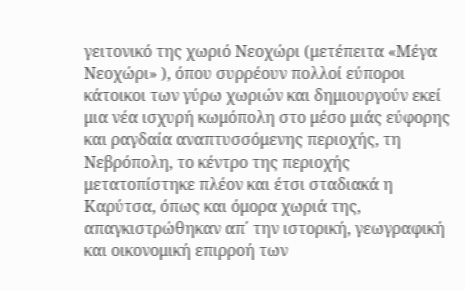γειτονικό της χωριό Νεοχώρι (μετέπειτα «Μέγα Νεοχώρι» ), όπου συρρέουν πολλοί εύποροι κάτοικοι των γύρω χωριών και δημιουργούν εκεί μια νέα ισχυρή κωμόπολη στο μέσο μιάς εύφορης και ραγδαία αναπτυσσόμενης περιοχής, τη Νεβρόπολη, το κέντρο της περιοχής μετατοπίστηκε πλέον και έτσι σταδιακά η Καρύτσα, όπως και όμορα χωριά της, απαγκιστρώθηκαν απ΄ την ιστορική, γεωγραφική και οικονομική επιρροή των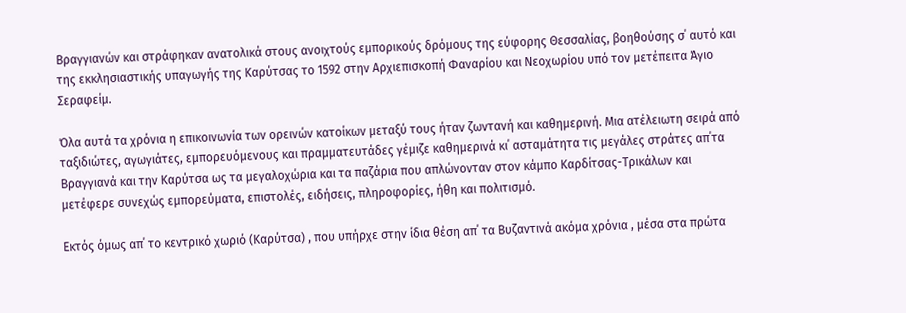Βραγγιανών και στράφηκαν ανατολικά στους ανοιχτούς εμπορικούς δρόμους της εύφορης Θεσσαλίας, βοηθούσης σ΄ αυτό και της εκκλησιαστικής υπαγωγής της Καρύτσας το 1592 στην Αρχιεπισκοπή Φαναρίου και Νεοχωρίου υπό τον μετέπειτα Άγιο Σεραφείμ.

Όλα αυτά τα χρόνια η επικοινωνία των ορεινών κατοίκων μεταξύ τους ήταν ζωντανή και καθημερινή. Μια ατέλειωτη σειρά από ταξιδιώτες, αγωγιάτες, εμπορευόμενους και πραμματευτάδες γέμιζε καθημερινά κι΄ ασταμάτητα τις μεγάλες στράτες απ΄τα Βραγγιανά και την Καρύτσα ως τα μεγαλοχώρια και τα παζάρια που απλώνονταν στον κάμπο Καρδίτσας-Τρικάλων και μετέφερε συνεχώς εμπορεύματα, επιστολές, ειδήσεις, πληροφορίες, ήθη και πολιτισμό.

Εκτός όμως απ΄ το κεντρικό χωριό (Καρύτσα) , που υπήρχε στην ίδια θέση απ΄ τα Βυζαντινά ακόμα χρόνια , μέσα στα πρώτα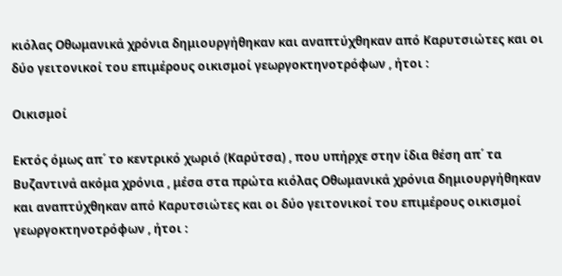κιόλας Οθωμανικά χρόνια δημιουργήθηκαν και αναπτύχθηκαν από Καρυτσιώτες και οι δύο γειτονικοί του επιμέρους οικισμοί γεωργοκτηνοτρόφων , ήτοι :

Οικισμoί

Εκτός όμως απ΄ το κεντρικό χωριό (Καρύτσα) , που υπήρχε στην ίδια θέση απ΄ τα Βυζαντινά ακόμα χρόνια , μέσα στα πρώτα κιόλας Οθωμανικά χρόνια δημιουργήθηκαν και αναπτύχθηκαν από Καρυτσιώτες και οι δύο γειτονικοί του επιμέρους οικισμοί γεωργοκτηνοτρόφων , ήτοι :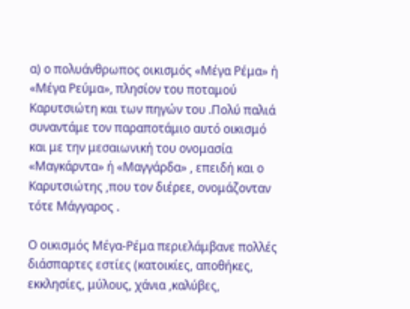α) ο πολυάνθρωπος οικισμός «Μέγα Ρέμα» ή «Μέγα Ρεύμα», πλησίον του ποταμού Καρυτσιώτη και των πηγών του .Πολύ παλιά συναντάμε τον παραποτάμιο αυτό οικισμό και με την μεσαιωνική του ονομασία «Μαγκάρντα» ή «Μαγγάρδα» , επειδή και ο Καρυτσιώτης ,που τον διέρεε, ονομάζονταν τότε Μάγγαρος .

Ο οικισμός Μέγα-Ρέμα περιελάμβανε πολλές διάσπαρτες εστίες (κατοικίες, αποθήκες, εκκλησίες, μύλους, χάνια ,καλύβες,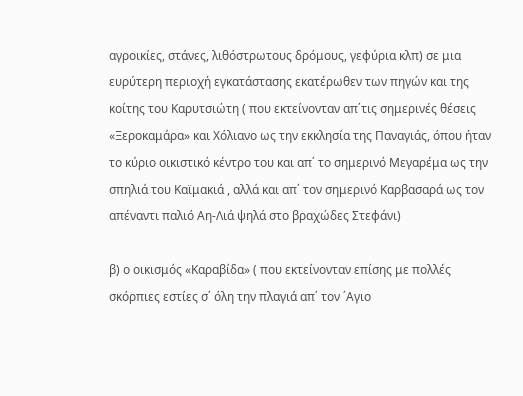αγροικίες, στάνες, λιθόστρωτους δρόμους, γεφύρια κλπ) σε μια ευρύτερη περιοχή εγκατάστασης εκατέρωθεν των πηγών και της κοίτης του Καρυτσιώτη ( που εκτείνονταν απ΄τις σημερινές θέσεις «Ξεροκαμάρα» και Χόλιανο ως την εκκλησία της Παναγιάς, όπου ήταν το κύριο οικιστικό κέντρο του και απ΄ το σημερινό Μεγαρέμα ως την σπηλιά του Καϊμακιά , αλλά και απ΄ τον σημερινό Καρβασαρά ως τον απέναντι παλιό Αη-Λιά ψηλά στο βραχώδες Στεφάνι)

β) ο οικισμός «Καραβίδα» ( που εκτείνονταν επίσης με πολλές σκόρπιες εστίες σ΄ όλη την πλαγιά απ΄ τον ΄Αγιο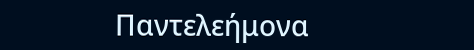Παντελεήμονα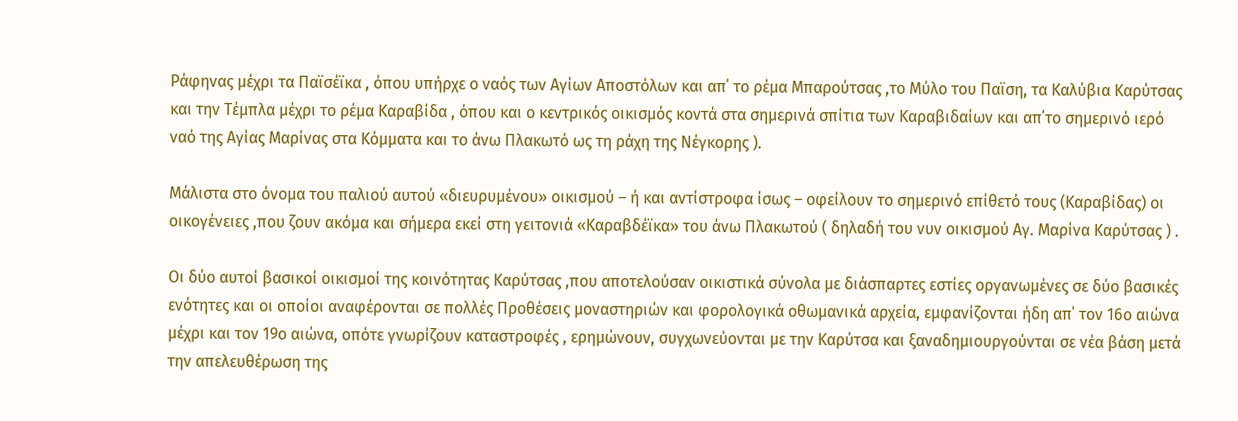Ράφηνας μέχρι τα Παϊσέϊκα , όπου υπήρχε ο ναός των Αγίων Αποστόλων και απ΄ το ρέμα Μπαρούτσας ,το Μύλο του Παϊση, τα Καλύβια Καρύτσας και την Τέμπλα μέχρι το ρέμα Καραβίδα , όπου και ο κεντρικός οικισμός κοντά στα σημερινά σπίτια των Καραβιδαίων και απ΄το σημερινό ιερό ναό της Αγίας Μαρίνας στα Κόμματα και το άνω Πλακωτό ως τη ράχη της Νέγκορης ).

Μάλιστα στο όνομα του παλιού αυτού «διευρυμένου» οικισμού – ή και αντίστροφα ίσως – οφείλουν το σημερινό επίθετό τους (Καραβίδας) οι οικογένειες ,που ζουν ακόμα και σήμερα εκεί στη γειτονιά «Καραβδέϊκα» του άνω Πλακωτού ( δηλαδή του νυν οικισμού Αγ. Μαρίνα Καρύτσας ) .

Οι δύο αυτοί βασικοί οικισμοί της κοινότητας Καρύτσας ,που αποτελούσαν οικιστικά σύνολα με διάσπαρτες εστίες οργανωμένες σε δύο βασικές ενότητες και οι οποίοι αναφέρονται σε πολλές Προθέσεις μοναστηριών και φορολογικά οθωμανικά αρχεία, εμφανίζονται ήδη απ΄ τον 16ο αιώνα μέχρι και τον 19ο αιώνα, οπότε γνωρίζουν καταστροφές , ερημώνουν, συγχωνεύονται με την Καρύτσα και ξαναδημιουργούνται σε νέα βάση μετά την απελευθέρωση της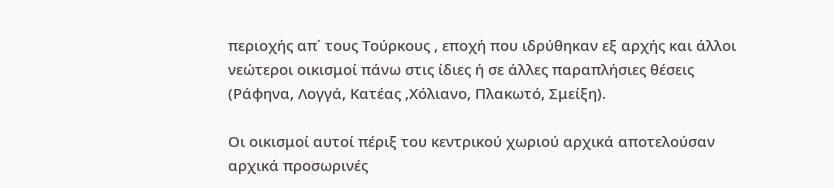περιοχής απ΄ τους Τούρκους , εποχή που ιδρύθηκαν εξ αρχής και άλλοι νεώτεροι οικισμοί πάνω στις ίδιες ή σε άλλες παραπλήσιες θέσεις (Ράφηνα, Λογγά, Κατέας ,Χόλιανο, Πλακωτό, Σμείξη).

Οι οικισμοί αυτοί πέριξ του κεντρικού χωριού αρχικά αποτελούσαν αρχικά προσωρινές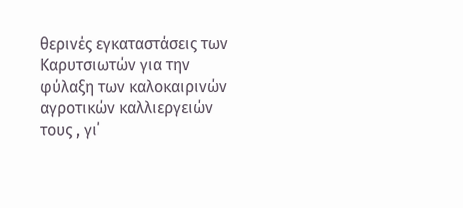θερινές εγκαταστάσεις των Καρυτσιωτών για την φύλαξη των καλοκαιρινών αγροτικών καλλιεργειών τους , γι΄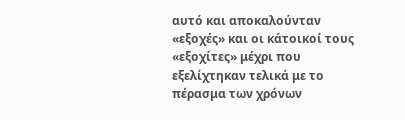αυτό και αποκαλούνταν «εξοχές» και οι κάτοικοί τους «εξοχίτες» μέχρι που εξελίχτηκαν τελικά με το πέρασμα των χρόνων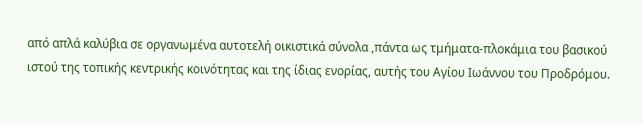από απλά καλύβια σε οργανωμένα αυτοτελή οικιστικά σύνολα ,πάντα ως τμήματα-πλοκάμια του βασικού ιστού της τοπικής κεντρικής κοινότητας και της ίδιας ενορίας, αυτής του Αγίου Ιωάννου του Προδρόμου.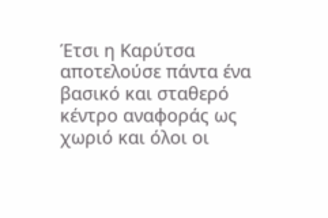Έτσι η Καρύτσα αποτελούσε πάντα ένα βασικό και σταθερό κέντρο αναφοράς ως χωριό και όλοι οι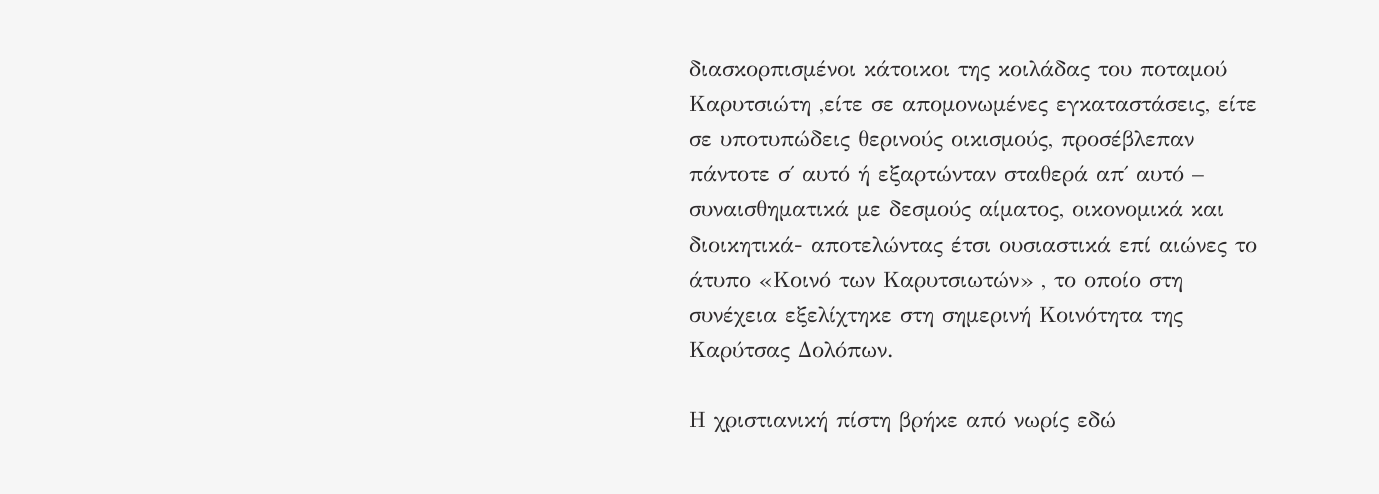διασκορπισμένοι κάτοικοι της κοιλάδας του ποταμού Καρυτσιώτη ,είτε σε απομονωμένες εγκαταστάσεις, είτε σε υποτυπώδεις θερινούς οικισμούς, προσέβλεπαν πάντοτε σ΄ αυτό ή εξαρτώνταν σταθερά απ΄ αυτό – συναισθηματικά με δεσμούς αίματος, οικονομικά και διοικητικά- αποτελώντας έτσι ουσιαστικά επί αιώνες το άτυπο «Κοινό των Καρυτσιωτών» , το οποίο στη συνέχεια εξελίχτηκε στη σημερινή Κοινότητα της Καρύτσας Δολόπων.

Η χριστιανική πίστη βρήκε από νωρίς εδώ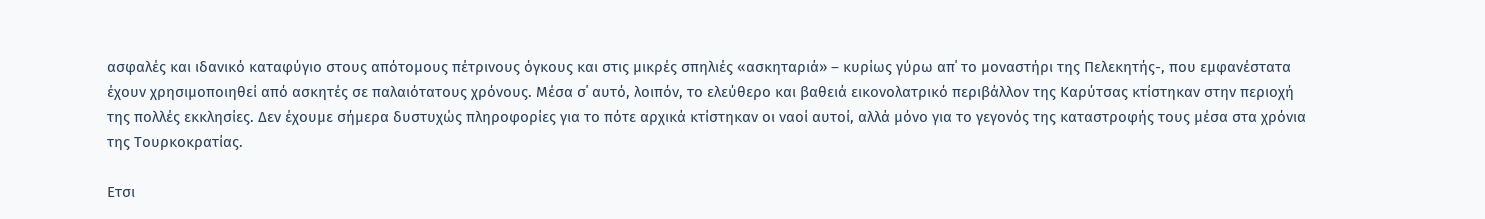ασφαλές και ιδανικό καταφύγιο στους απότομους πέτρινους όγκους και στις μικρές σπηλιές «ασκηταριά» – κυρίως γύρω απ΄ το μοναστήρι της Πελεκητής-, που εμφανέστατα έχουν χρησιμοποιηθεί από ασκητές σε παλαιότατους χρόνους. Μέσα σ΄ αυτό, λοιπόν, το ελεύθερο και βαθειά εικονολατρικό περιβάλλον της Καρύτσας κτίστηκαν στην περιοχή της πολλές εκκλησίες. Δεν έχουμε σήμερα δυστυχώς πληροφορίες για το πότε αρχικά κτίστηκαν οι ναοί αυτοί, αλλά μόνο για το γεγονός της καταστροφής τους μέσα στα χρόνια της Τουρκοκρατίας.

Ετσι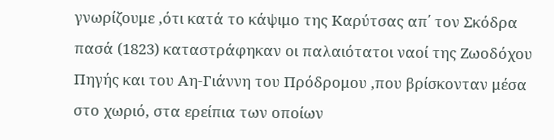γνωρίζουμε ,ότι κατά το κάψιμο της Καρύτσας απ΄ τον Σκόδρα πασά (1823) καταστράφηκαν οι παλαιότατοι ναοί της Ζωοδόχου Πηγής και του Αη-Γιάννη του Πρόδρομου ,που βρίσκονταν μέσα στο χωριό, στα ερείπια των οποίων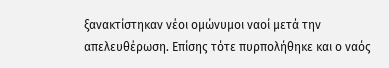ξανακτίστηκαν νέοι ομώνυμοι ναοί μετά την απελευθέρωση. Επίσης τότε πυρπολήθηκε και ο ναός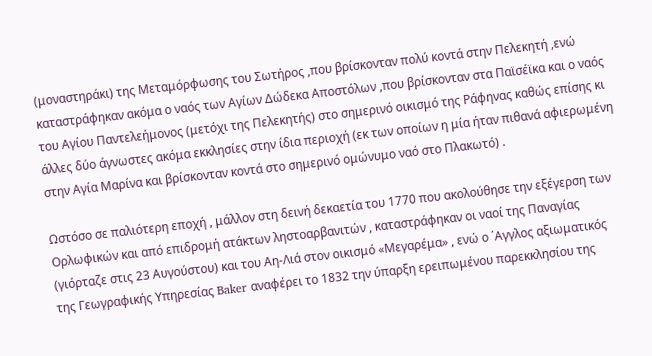(μοναστηράκι) της Μεταμόρφωσης του Σωτήρος ,που βρίσκονταν πολύ κοντά στην Πελεκητή ,ενώ καταστράφηκαν ακόμα ο ναός των Αγίων Δώδεκα Αποστόλων ,που βρίσκονταν στα Παϊσέϊκα και ο ναός του Αγίου Παντελεήμονος (μετόχι της Πελεκητής) στο σημερινό οικισμό της Ράφηνας καθώς επίσης κι άλλες δύο άγνωστες ακόμα εκκλησίες στην ίδια περιοχή (εκ των οποίων η μία ήταν πιθανά αφιερωμένη στην Αγία Μαρίνα και βρίσκονταν κοντά στο σημερινό ομώνυμο ναό στο Πλακωτό) .

Ωστόσο σε παλιότερη εποχή , μάλλον στη δεινή δεκαετία του 1770 που ακολούθησε την εξέγερση των Ορλωφικών και από επιδρομή ατάκτων ληστoαρβανιτών , καταστράφηκαν οι ναοί της Παναγίας (γιόρταζε στις 23 Αυγούστου) και του Αη-Λιά στον οικισμό «Μεγαρέμα» , ενώ ο ΄Αγγλος αξιωματικός της Γεωγραφικής Υπηρεσίας Baker αναφέρει το 1832 την ύπαρξη ερειπωμένου παρεκκλησίου της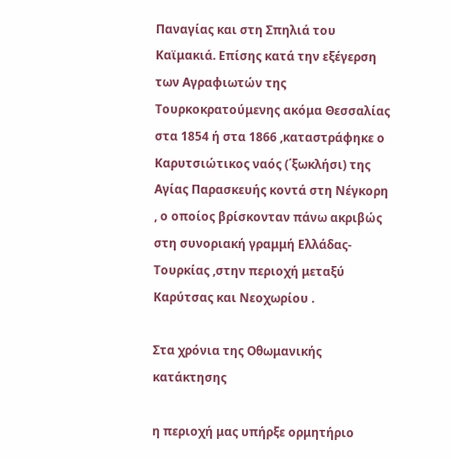Παναγίας και στη Σπηλιά του Καϊμακιά. Επίσης κατά την εξέγερση των Αγραφιωτών της Τουρκοκρατούμενης ακόμα Θεσσαλίας στα 1854 ή στα 1866 ,καταστράφηκε ο Καρυτσιώτικος ναός (΄ξωκλήσι) της Αγίας Παρασκευής κοντά στη Νέγκορη , ο οποίος βρίσκονταν πάνω ακριβώς στη συνοριακή γραμμή Ελλάδας-Τουρκίας ,στην περιοχή μεταξύ Καρύτσας και Νεοχωρίου .

Στα χρόνια της Οθωμανικής κατάκτησης

η περιοχή μας υπήρξε ορμητήριο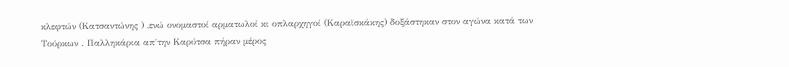κλεφτών (Κατσαντώνης ) ,ενώ ονομαστοί αρματωλοί κι οπλαρχηγοί (Καραϊσκάκης) δοξάστηκαν στον αγώνα κατά των Τούρκων . Παλληκάρια απ΄την Καρύτσα πήραν μέρος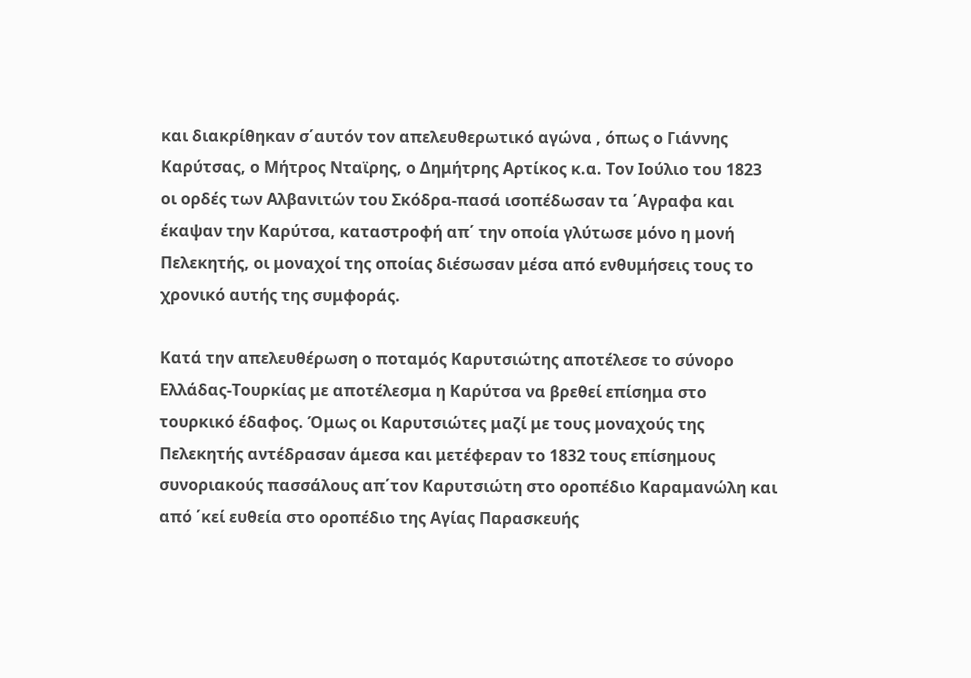και διακρίθηκαν σ΄αυτόν τον απελευθερωτικό αγώνα , όπως ο Γιάννης Καρύτσας, ο Μήτρος Νταϊρης, ο Δημήτρης Αρτίκος κ.α. Τον Ιούλιο του 1823 οι ορδές των Αλβανιτών του Σκόδρα-πασά ισοπέδωσαν τα ΄Αγραφα και έκαψαν την Καρύτσα, καταστροφή απ΄ την οποία γλύτωσε μόνο η μονή Πελεκητής, οι μοναχοί της οποίας διέσωσαν μέσα από ενθυμήσεις τους το χρονικό αυτής της συμφοράς.

Κατά την απελευθέρωση ο ποταμός Καρυτσιώτης αποτέλεσε το σύνορο Ελλάδας-Τουρκίας με αποτέλεσμα η Καρύτσα να βρεθεί επίσημα στο τουρκικό έδαφος. Όμως οι Καρυτσιώτες μαζί με τους μοναχούς της Πελεκητής αντέδρασαν άμεσα και μετέφεραν το 1832 τους επίσημους συνοριακούς πασσάλους απ΄τον Καρυτσιώτη στο οροπέδιο Καραμανώλη και από ΄κεί ευθεία στο οροπέδιο της Αγίας Παρασκευής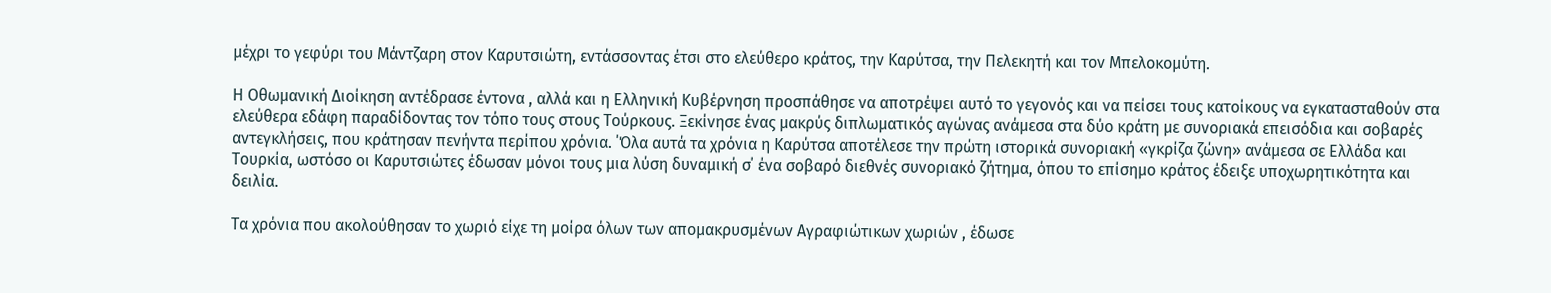μέχρι το γεφύρι του Μάντζαρη στον Καρυτσιώτη, εντάσσοντας έτσι στο ελεύθερο κράτος, την Καρύτσα, την Πελεκητή και τον Μπελοκομύτη.

Η Οθωμανική Διοίκηση αντέδρασε έντονα , αλλά και η Ελληνική Κυβέρνηση προσπάθησε να αποτρέψει αυτό το γεγονός και να πείσει τους κατοίκους να εγκατασταθούν στα ελεύθερα εδάφη παραδίδοντας τον τόπο τους στους Τούρκους. Ξεκίνησε ένας μακρύς διπλωματικός αγώνας ανάμεσα στα δύο κράτη με συνοριακά επεισόδια και σοβαρές αντεγκλήσεις, που κράτησαν πενήντα περίπου χρόνια. ΄Όλα αυτά τα χρόνια η Καρύτσα αποτέλεσε την πρώτη ιστορικά συνοριακή «γκρίζα ζώνη» ανάμεσα σε Ελλάδα και Τουρκία, ωστόσο οι Καρυτσιώτες έδωσαν μόνοι τους μια λύση δυναμική σ΄ ένα σοβαρό διεθνές συνοριακό ζήτημα, όπου το επίσημο κράτος έδειξε υποχωρητικότητα και δειλία.

Τα χρόνια που ακολούθησαν το χωριό είχε τη μοίρα όλων των απομακρυσμένων Αγραφιώτικων χωριών , έδωσε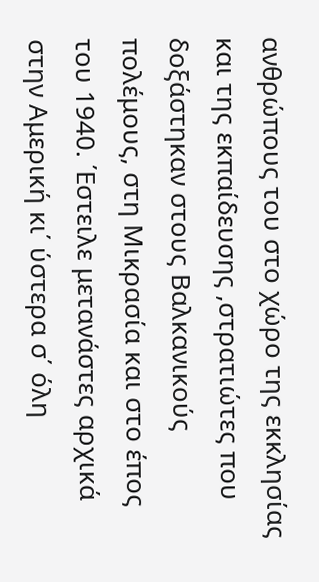ανθρώπους του στο χώρο της εκκλησίας και της εκπαίδευσης ,στρατιώτες που δοξάστηκαν στους Βαλκανικούς πολέμους, στη Μικρασία και στο έπος του 1940. ΄Εστειλε μετανάστες αρχικά στην Αμερική κι΄ ύστερα σ΄ όλη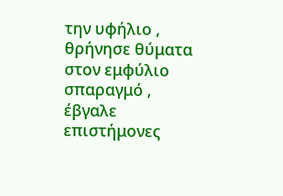την υφήλιο , θρήνησε θύματα στον εμφύλιο σπαραγμό , έβγαλε επιστήμονες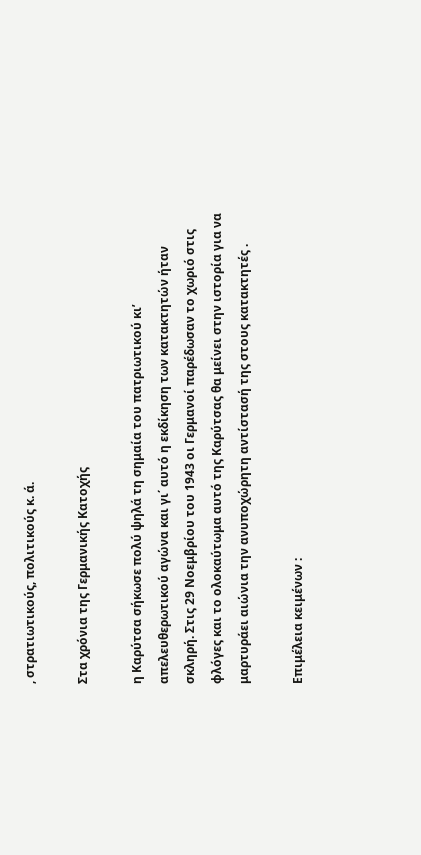, στρατιωτικούς, πολιτικούς κ. ά.

Στα χρόνια της Γερμανικής Κατοχής

η Καρύτσα σήκωσε πολύ ψηλά τη σημαία του πατριωτικού κι’ απελευθερωτικού αγώνα και γι΄ αυτό η εκδίκηση των κατακτητών ήταν σκληρή. Στις 29 Νοεμβρίου του 1943 οι Γερμανοί παρέδωσαν το χωριό στις φλόγες και το ολοκαύτωμα αυτό της Καρύτσας θα μείνει στην ιστορία για να μαρτυράει αιώνια την ανυποχώρητη αντίστασή της στους κατακτητές .

Επιμέλεια κειμένων :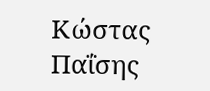Κώστας Παΐσης